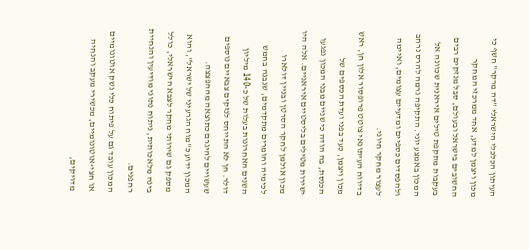העיתון הכלכלי הישראלי "דה מרקר" חשף כי מכון ויצמן למדע, אחד ממרכזי המחקר החשובים בישראל ובעולם, סבל מנזקים רבים בעקבות מתקפת טילים איראנית שכוונה אל המכון באמצע יוני. התקיפה גרמה להרס נרחב ולהפסדים כספיים ומדעיים עצומים, ואיימה לעצור מחקר חיוני.
בדיווח העיתונאי צוטט פרופסור אלון חן, ראש מכון ויצמן, כעד בפני ועדת הכספים של הכנסת, בה הודה כי שניים מבני המכון נפגעו ישירות מטילים בליסטיים איראניים. אלה היו מכון אולמן לחקר הסרטן ובניין דולארו לכימיה וחומרים מתקדמים, שנבנה בחמש השנים האחרונות בעלות של כ-140 מיליון דולר. חן לא התייחס לנזקים צבאיים נוספים שעשויים להיגרם כתוצאה מההפצצה.
המכון ידוע כ"מוח הגרעיני של ישראל", והוא מספק גם שירותי מחקר לצבא הישראלי, כולל בינה מלאכותית, ניתוח נתוני מודיעין והנחיית רחפנים.
המכון עובד גם על פיתוח כלי נשק אוטונומיים או חצי-אוטונומיים, מכשירי מעקב והנחיה מדויקים,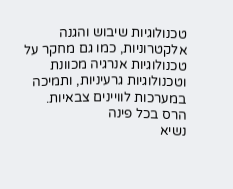טכנולוגיות שיבוש והגנה אלקטרוניות, כמו גם מחקר על טכנולוגיות אנרגיה מכוונת וטכנולוגיות גרעיניות, ותמיכה במערכות לוויינים צבאיות.
הרס בכל פינה
נשיא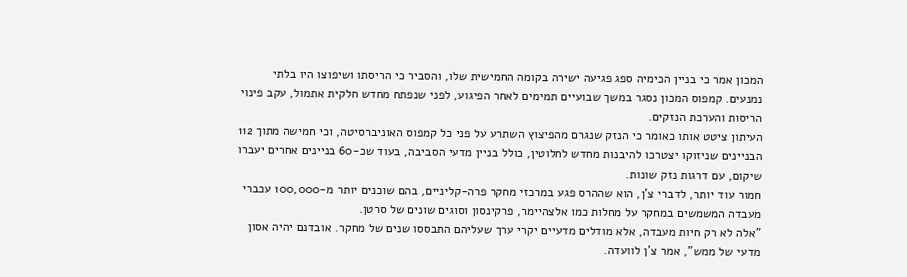המכון אמר כי בניין הכימיה ספג פגיעה ישירה בקומה החמישית שלו, והסביר כי הריסתו ושיפוצו היו בלתי נמנעים. קמפוס המכון נסגר במשך שבועיים תמימים לאחר הפיגוע, לפני שנפתח מחדש חלקית אתמול, עקב פינוי הריסות והערכת הנזקים.
העיתון ציטט אותו כאומר כי הנזק שנגרם מהפיצוץ השתרע על פני כל קמפוס האוניברסיטה, וכי חמישה מתוך 112 הבניינים שניזוקו יצטרכו להיבנות מחדש לחלוטין, כולל בניין מדעי הסביבה, בעוד שכ-60 בניינים אחרים יעברו שיקום, עם דרגות נזק שונות.
חמור עוד יותר, לדברי צ'ן, הוא שההרס פגע במרכזי מחקר פרה-קליניים, בהם שוכנים יותר מ-100,000 עכברי מעבדה המשמשים במחקר על מחלות כמו אלצהיימר, פרקינסון וסוגים שונים של סרטן.
"אלה לא רק חיות מעבדה, אלא מודלים מדעיים יקרי ערך שעליהם התבססו שנים של מחקר. אובדנם יהיה אסון מדעי של ממש", אמר צ'ן לוועדה.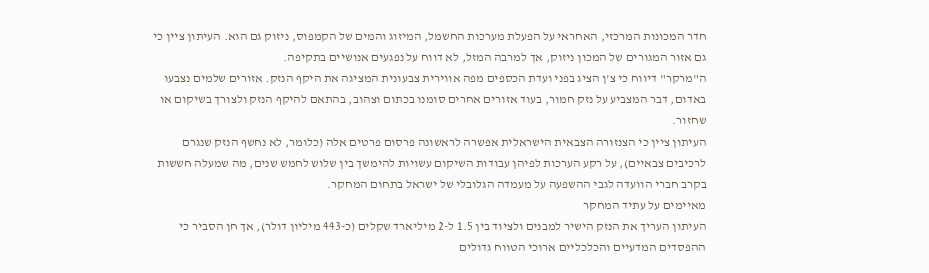חדר המכונות המרכזי, האחראי על הפעלת מערכות החשמל, המיזוג והמים של הקמפוס, ניזוק גם הוא. העיתון ציין כי גם אזור המגורים של המכון ניזוק, אך למרבה המזל, לא דווח על נפגעים אנושיים בתקיפה.
ה"מרקר" דיווח כי צ'ן הציג בפני ועדת הכספים מפה אווירית צבעונית המציגה את היקף הנזק. אזורים שלמים נצבעו באדום, דבר המצביע על נזק חמור, בעוד אזורים אחרים סומנו בכתום וצהוב, בהתאם להיקף הנזק ולצורך בשיקום או שחזור.
העיתון ציין כי הצנזורה הצבאית הישראלית אפשרה לראשונה פרסום פרטים אלה (כלומר, לא נחשף הנזק שנגרם לרכיבים צבאיים), על רקע הערכות לפיהן עבודות השיקום עשויות להימשך בין שלוש לחמש שנים, מה שמעלה חששות בקרב חברי הוועדה לגבי ההשפעה על מעמדה הגלובלי של ישראל בתחום המחקר.
מאיימים על עתיד המחקר
העיתון העריך את הנזק הישיר למבנים ולציוד בין 1.5 ל-2 מיליארד שקלים (כ-443 מיליון דולר), אך חן הסביר כי ההפסדים המדעיים והכלכליים ארוכי הטווח גדולים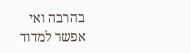בהרבה ואי אפשר למדוד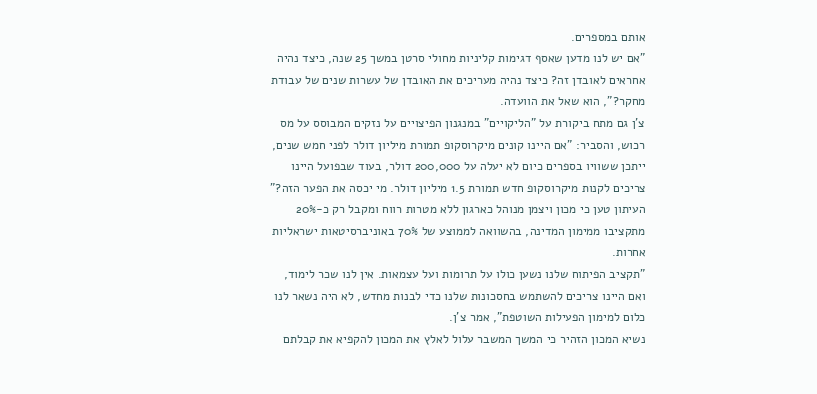אותם במספרים.
"אם יש לנו מדען שאסף דגימות קליניות מחולי סרטן במשך 25 שנה, כיצד נהיה אחראים לאובדן זה? כיצד נהיה מעריכים את האובדן של עשרות שנים של עבודת מחקר?", הוא שאל את הוועדה.
צ'ן גם מתח ביקורת על "הליקויים" במנגנון הפיצויים על נזקים המבוסס על מס רכוש, והסביר: "אם היינו קונים מיקרוסקופ תמורת מיליון דולר לפני חמש שנים, ייתכן ששוויו בספרים כיום לא יעלה על 200,000 דולר, בעוד שבפועל היינו צריכים לקנות מיקרוסקופ חדש תמורת 1.5 מיליון דולר. מי יכסה את הפער הזה?"
העיתון טען כי מכון ויצמן מנוהל כארגון ללא מטרות רווח ומקבל רק כ-20% מתקציבו ממימון המדינה, בהשוואה לממוצע של 70% באוניברסיטאות ישראליות אחרות.
"תקציב הפיתוח שלנו נשען כולו על תרומות ועל עצמאות. אין לנו שכר לימוד, ואם היינו צריכים להשתמש בחסכונות שלנו כדי לבנות מחדש, לא היה נשאר לנו כלום למימון הפעילות השוטפת", אמר צ'ן.
נשיא המכון הזהיר כי המשך המשבר עלול לאלץ את המכון להקפיא את קבלתם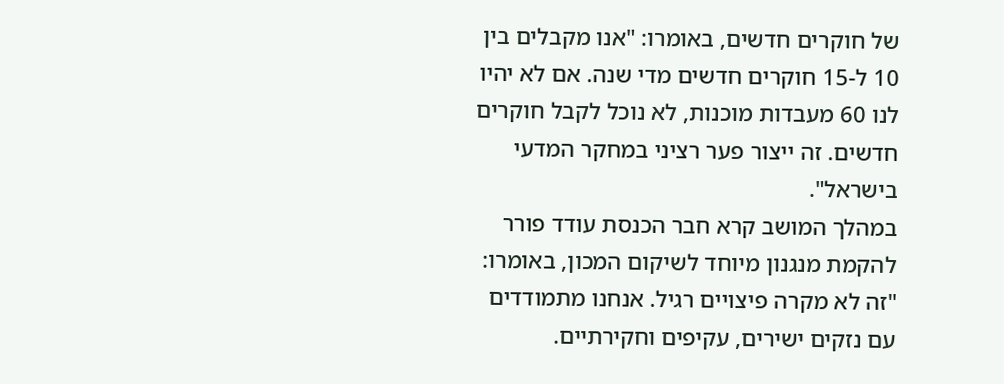של חוקרים חדשים, באומרו: "אנו מקבלים בין 10 ל-15 חוקרים חדשים מדי שנה. אם לא יהיו לנו 60 מעבדות מוכנות, לא נוכל לקבל חוקרים חדשים. זה ייצור פער רציני במחקר המדעי בישראל".
במהלך המושב קרא חבר הכנסת עודד פורר להקמת מנגנון מיוחד לשיקום המכון, באומרו: "זה לא מקרה פיצויים רגיל. אנחנו מתמודדים עם נזקים ישירים, עקיפים וחקירתיים.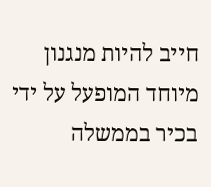חייב להיות מנגנון מיוחד המופעל על ידי בכיר בממשלה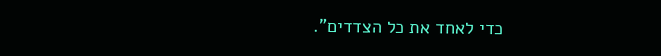כדי לאחד את כל הצדדים".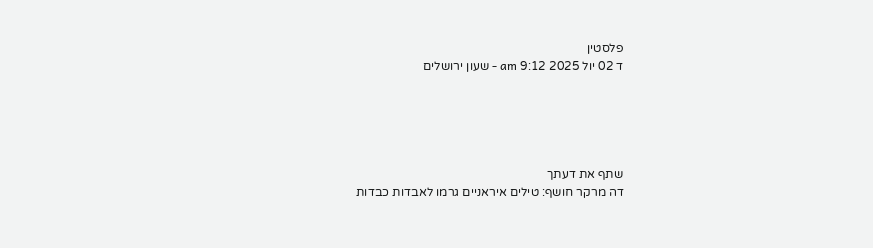פלסטין
ד 02 יול 2025 9:12 am - שעון ירושלים





שתף את דעתך
דה מרקר חושף: טילים איראניים גרמו לאבדות כבדות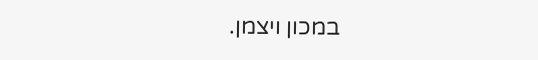במכון ויצמן.